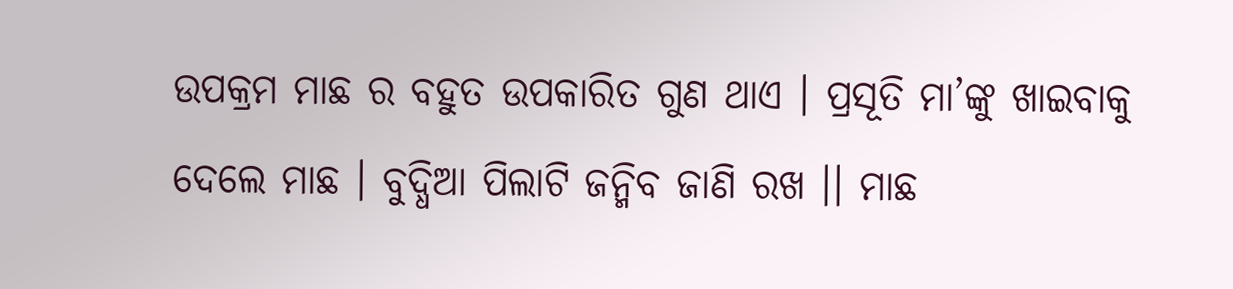ଉପକ୍ରମ ମାଛ ର ବହୁତ ଉପକାରିତ ଗୁଣ ଥାଏ । ପ୍ରସୂତି ମା’ଙ୍କୁ ଖାଇବାକୁ ଦେଲେ ମାଛ । ବୁଦ୍ଧିଆ ପିଲାଟି ଜନ୍ମିବ ଜାଣି ରଖ ।। ମାଛ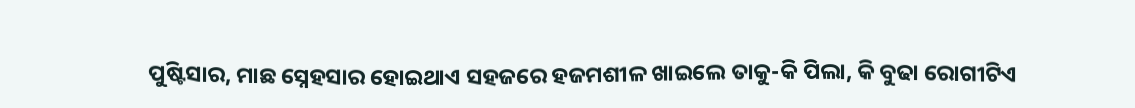ପୁଷ୍ଟିସାର, ମାଛ ସ୍ନେହସାର ହୋଇଥାଏ ସହଜରେ ହଜମଶୀଳ ଖାଇଲେ ତାକୁ-କି ପିଲା, କି ବୁଢା ରୋଗୀଟିଏ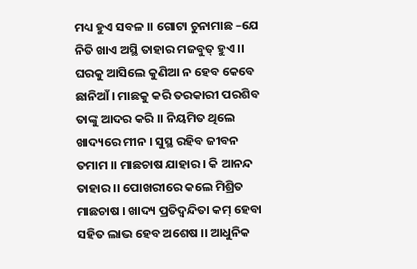ମଧ୍ୟ ହୁଏ ସବଳ ।। ଗୋଟା ଚୁନାମାଛ –ଯେ ନିତି ଖାଏ ଅସ୍ଥି ତାହାର ମଜବୁତ୍ ହୁଏ ।। ଘରକୁ ଆସିଲେ କୁଣିଆ ନ ହେବ କେବେ ଛାନିଆଁ । ମାଛକୁ କରି ତରକାରୀ ପରଶିବ ତାଙ୍କୁ ଆଦର କରି ।। ନିୟମିତ ଥିଲେ ଖାଦ୍ୟରେ ମୀନ । ସୁସ୍ଥ ରହିବ ଜୀବନ ତମାମ ।। ମାଛଚାଷ ଯାହାର । କି ଆନନ୍ଦ ତାହାର ।। ପୋଖରୀରେ କଲେ ମିଶ୍ରିତ ମାଛଚାଷ । ଖାଦ୍ୟ ପ୍ରତିଦ୍ଵନ୍ଦିତା କମ୍ ହେବା ସହିତ ଲାଭ ହେବ ଅଶେଷ ।। ଆଧୁନିକ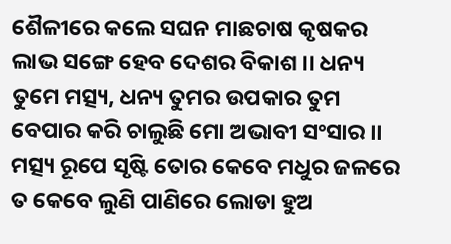ଶୈଳୀରେ କଲେ ସଘନ ମାଛଚାଷ କୃଷକର ଲାଭ ସଙ୍ଗେ ହେବ ଦେଶର ବିକାଶ ।। ଧନ୍ୟ ତୁମେ ମତ୍ସ୍ୟ, ଧନ୍ୟ ତୁମର ଉପକାର ତୁମ ବେପାର କରି ଚାଲୁଛି ମୋ ଅଭାବୀ ସଂସାର ।। ମତ୍ସ୍ୟ ରୂପେ ସୃଷ୍ଟି ତୋର କେବେ ମଧୁର ଜଳରେ ତ କେବେ ଲୁଣି ପାଣିରେ ଲୋଡା ହୁଅ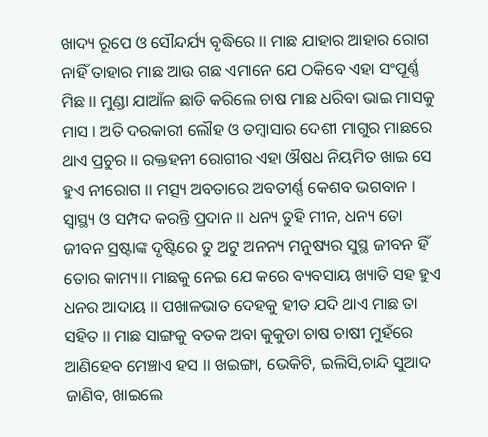ଖାଦ୍ୟ ରୂପେ ଓ ସୌନ୍ଦର୍ଯ୍ୟ ବୃଦ୍ଧିରେ ।। ମାଛ ଯାହାର ଆହାର ରୋଗ ନାହିଁ ତାହାର ମାଛ ଆଉ ଗଛ ଏମାନେ ଯେ ଠକିବେ ଏହା ସଂପୂର୍ଣ୍ଣ ମିଛ ।। ମୁଣ୍ଡା ଯାଆଁଳ ଛାଡି କରିଲେ ଚାଷ ମାଛ ଧରିବା ଭାଇ ମାସକୁ ମାସ । ଅତି ଦରକାରୀ ଲୌହ ଓ ତମ୍ବାସାର ଦେଶୀ ମାଗୁର ମାଛରେ ଥାଏ ପ୍ରଚୁର ।। ରକ୍ତହନୀ ରୋଗୀର ଏହା ଔଷଧ ନିୟମିତ ଖାଇ ସେ ହୁଏ ନୀରୋଗ ।। ମତ୍ସ୍ୟ ଅବତାରେ ଅବତୀର୍ଣ୍ଣ କେଶବ ଭଗବାନ । ସ୍ୱାସ୍ଥ୍ୟ ଓ ସମ୍ପଦ କରନ୍ତି ପ୍ରଦାନ ।। ଧନ୍ୟ ତୁହି ମୀନ, ଧନ୍ୟ ତୋ ଜୀବନ ସ୍ରଷ୍ଟାଙ୍କ ଦୃଷ୍ଟିରେ ତୁ ଅଟୁ ଅନନ୍ୟ ମନୁଷ୍ୟର ସୁସ୍ଥ ଜୀବନ ହିଁ ତୋର କାମ୍ୟ।। ମାଛକୁ ନେଇ ଯେ କରେ ବ୍ୟବସାୟ ଖ୍ୟାତି ସହ ହୁଏ ଧନର ଆଦାୟ ।। ପଖାଳଭାତ ଦେହକୁ ହୀତ ଯଦି ଥାଏ ମାଛ ତା ସହିତ ।। ମାଛ ସାଙ୍ଗକୁ ବତକ ଅବା କୁକୁଡା ଚାଷ ଚାଷୀ ମୁହଁରେ ଆଣିହେବ ମେଞ୍ଚାଏ ହସ ।। ଖଇଙ୍ଗା, ଭେକିଟି, ଇଲିସି,ଚାନ୍ଦି ସୁଆଦ ଜାଣିବ, ଖାଇଲେ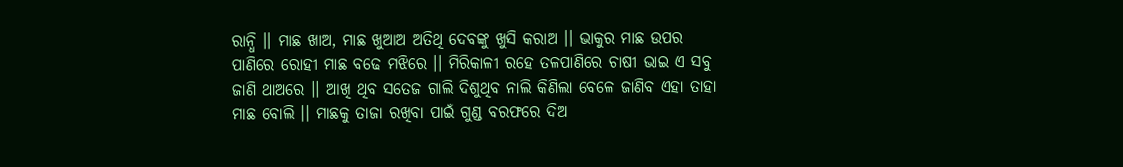ରାନ୍ଧି ।। ମାଛ ଖାଅ, ମାଛ ଖୁଆଅ ଅତିଥି ଦେବଙ୍କୁ ଖୁସି କରାଅ ।। ଭାକୁର ମାଛ ଉପର ପାଣିରେ ରୋହୀ ମାଛ ବଢେ ମଝିରେ ।। ମିରିକାଳୀ ରହେ ତଳପାଣିରେ ଚାଷୀ ଭାଇ ଏ ସବୁ ଜାଣି ଥାଅରେ ।। ଆଖି ଥିବ ସତେଜ ଗାଲି ଦିଶୁଥିବ ନାଲି କିଣିଲା ବେଳେ ଜାଣିବ ଏହା ତାହା ମାଛ ବୋଲି ।। ମାଛକୁ ତାଜା ରଖିବା ପାଇଁ ଗୁଣ୍ଡ ବରଫରେ ଦିଅ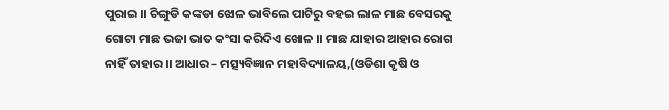ପୁରାଇ ।। ଚିଙ୍ଗୁଡି କଙ୍କଡା ଝୋଳ ଭାବିଲେ ପାଟିରୁ ବହଇ ଲାଳ ମାଛ ବେସରକୁ ଗୋଟା ମାଛ ଭଜା ଭାତ କଂସା କରିଦିଏ ଖୋଳ ।। ମାଛ ଯାହାର ଆହାର ରୋଗ ନାହିଁ ତାହାର ।। ଆଧାର – ମତ୍ସ୍ୟବିଜ୍ଞାନ ମହାବିଦ୍ୟାଳୟ,(ଓଡିଶା କୃଷି ଓ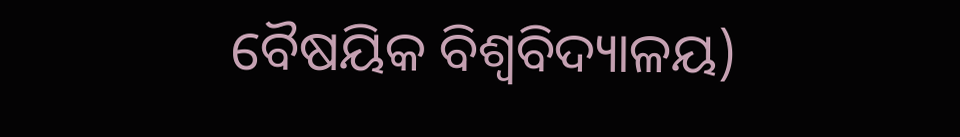ବୈଷୟିକ ବିଶ୍ଵବିଦ୍ୟାଳୟ)